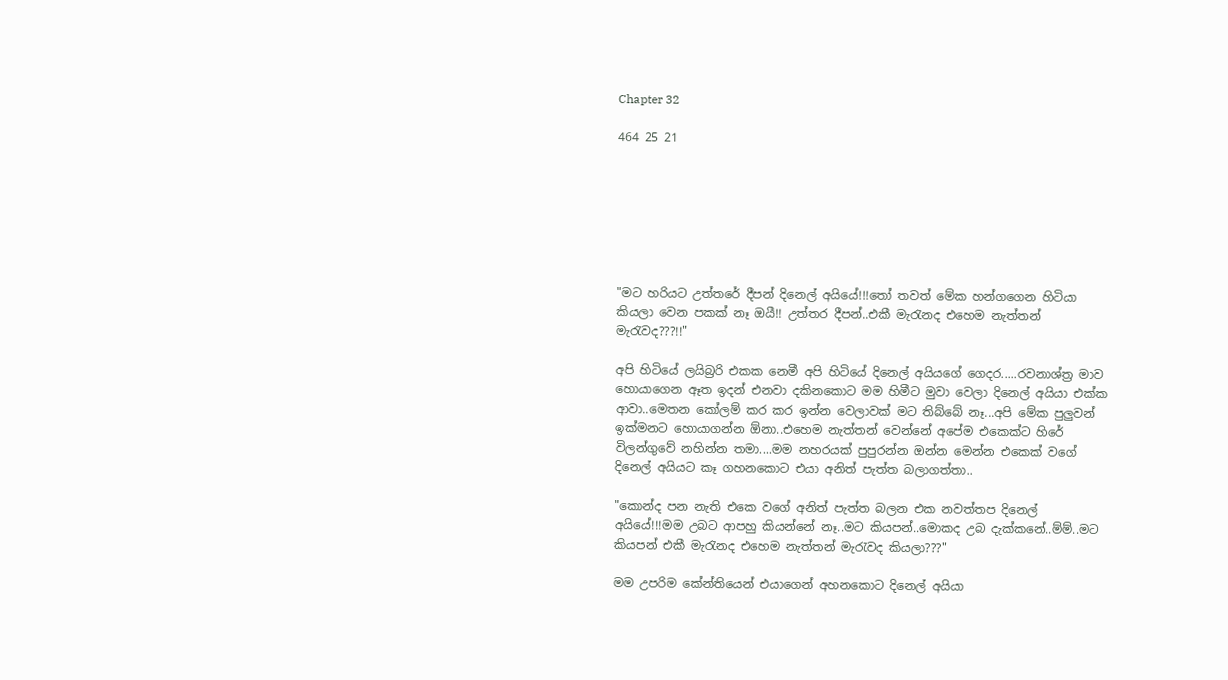Chapter 32

464 25 21







"මට හරියට උත්තරේ දීපන් දිනෙල් අයියේ!!!තෝ තවත් මේක හන්ගගෙන හිටියා කියලා වෙන පකක් නෑ ඔයී!! උත්තර දීපන්..එකී මැරැනද එහෙම නැත්තන් මැරැවද???!!"

අපි හිටියේ ලයිබ්‍රරි එකක නෙමී අපි හිටියේ දිනෙල් අයියගේ ගෙදර.....රවනාශ්ත්‍ර මාව හොයාගෙන ඈත ඉදන් එනවා දකිනකොට මම හිමීට මුවා වෙලා දිනෙල් අයියා එක්ක ආවා..මෙතන කෝලම් කර කර ඉන්න වෙලාවක් මට තිබ්බේ නෑ...අපි මේක පුලුවන් ඉක්මනට හොයාගන්න ඕනා..එහෙම නැත්තන් වෙන්නේ අපේම එකෙක්ට හිරේ විලන්ගුවේ නහින්න තමා....මම නහරයක් පුපුරන්න ඔන්න මෙන්න එකෙක් වගේ දිනෙල් අයියට කෑ ගහනකොට එයා අනිත් පැත්ත බලාගත්තා..

"කොන්ද පන නැති එකෙ වගේ අනිත් පැත්ත බලන එක නවත්තප දිනෙල් අයියේ!!!මම උබට ආපහු කියන්නේ නෑ..මට කියපන්..මොකද උබ දැක්කනේ..ම්ම්..මට කියපන් එකී මැරැනද එහෙම නැත්තන් මැරැවද කියලා???"

මම උපරිම කේන්තියෙන් එයාගෙන් අහනකොට දිනෙල් අයියා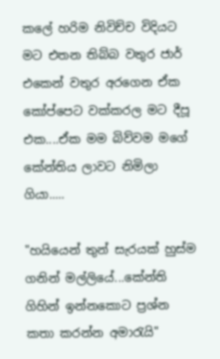කලේ හරිම නිවිච්ච විදියට මට එතන තිබ්බ වතුර ජාර් එකෙන් වතුර අරගෙන ඒක කෝප්පෙට වක්කරල මට දීපූ එක....ඒක මම බිව්වම මගේ කේන්තිය ලාවට නිමිලා ගියා.....

"හයියෙන් තුන් සැරයක් හුස්ම ගනින් මල්ලියේ...කේන්ති ගිහින් ඉන්නකොට ප්‍රශ්න කතා කරන්න අමාරැයි"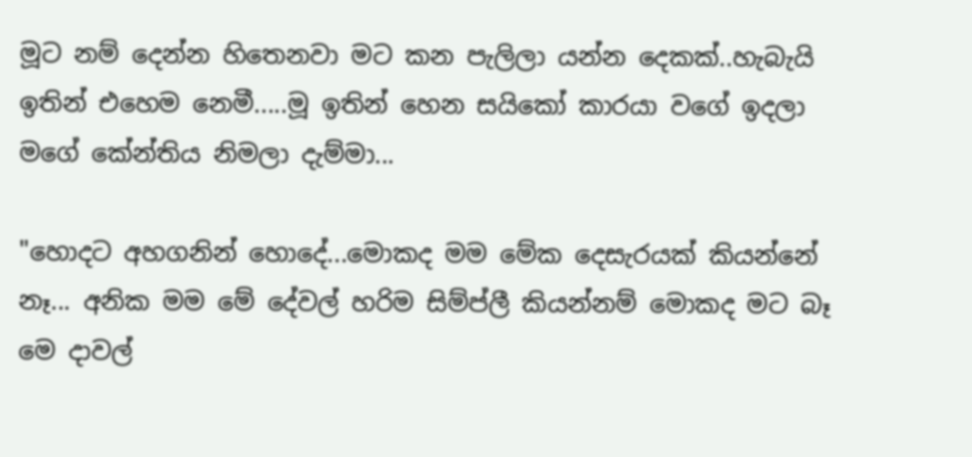මූට නම් දෙන්න හිතෙනවා මට කන පැලිලා යන්න දෙකක්..හැබැයි ඉතින් එහෙම නෙමී.....මූ ඉතින් හෙන සයිකෝ කාරයා වගේ ඉදලා මගේ කේන්තිය නිමලා දැම්මා...

"හොදට අහගනින් හොදේ...මොකද මම මේක දෙසැරයක් කියන්නේ නෑ... අනික මම මේ දේවල් හරිම සිම්ප්ලී කියන්නම් මොකද මට බෑ මෙ දාවල්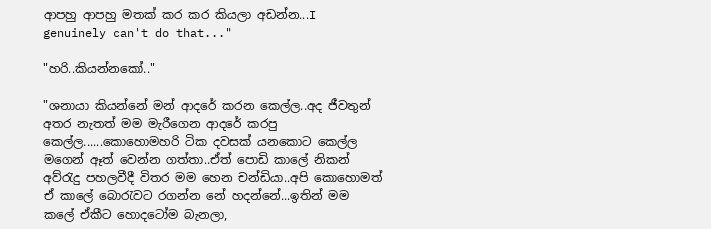ආපහු ආපහු මතක් කර කර කියලා අඩන්න...I genuinely can't do that..."

"හරි..කියන්නකෝ.."

"ශනායා කියන්නේ මන් ආදරේ කරන කෙල්ල..අද ජීවතුන් අතර නැතත් මම මැරීගෙන ආදරේ කරපු කෙල්ල......කොහොමහරි ටික දවසක් යනකොට කෙල්ල මගෙන් ඈත් වෙන්න ගත්තා..ඒත් පොඩි කාලේ නිකන් අව්රැදු පහලවීදී විතර මම හෙන චන්ඩියා..අපි කොහොමත් ඒ කාලේ බොරැවට රගන්න නේ හදන්නේ...ඉතින් මම කලේ ඒකීට හොදටෝම බැනලා,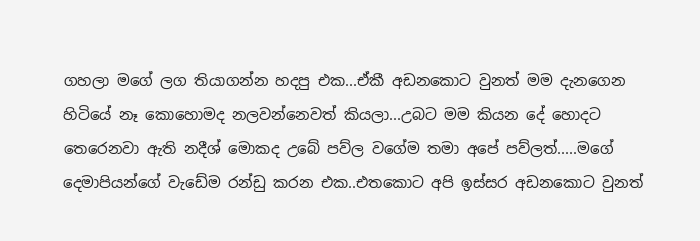ගහලා මගේ ලග තියාගන්න හදපු එක...ඒකී අඩනකොට වුනත් මම දැනගෙන හිටියේ නෑ කොහොමද නලවන්නෙවත් කියලා...උබට මම කියන දේ හොදට තෙරෙනවා ඇති නදීශ් මොකද උබේ පව්ල වගේම තමා අපේ පව්ලත්.....මගේ දෙමාපියන්ගේ වැඩේම රන්ඩු කරන එක..එතකොට අපි ඉස්සර අඩනකොට වුනත්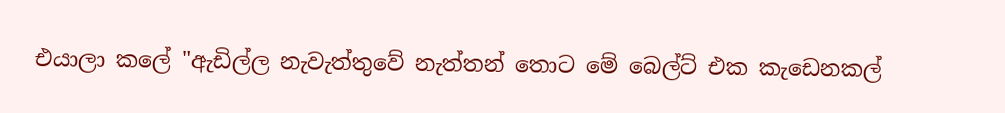එයාලා කලේ "ඇඩිල්ල නැවැත්තුවේ නැත්තන් තොට මේ බෙල්ට් එක කැඩෙනකල්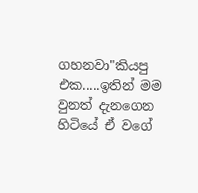ගහනවා"කියපු එක.....ඉතින් මම වුනත් දැනගෙන හිටියේ ඒ වගේ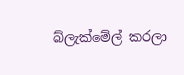බ්ලැක්මේල් කරලා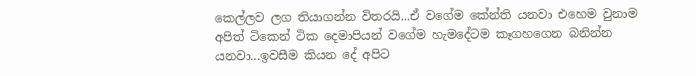කෙල්ලව ලග තියාගන්න විතරයි...ඒ වගේම කේන්ති යනවා එහෙම වුනාම අපිත් ටිකෙන් ටික දෙමාපියන් වගේම හැමදේටම කෑගහගෙන බනින්න යනවා...ඉවසීම කියන දේ අපිට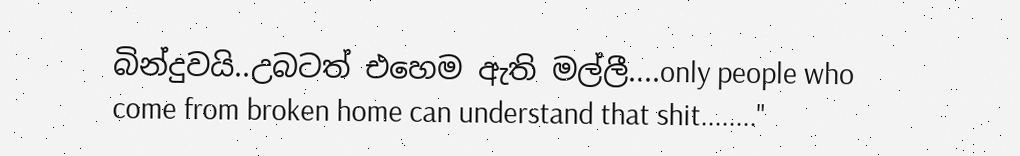බින්දුවයි..උබටත් එහෙම ඇති මල්ලී....only people who come from broken home can understand that shit........"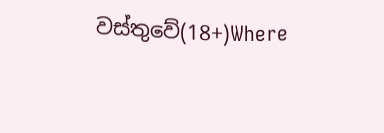වස්තුවේ(18+)Where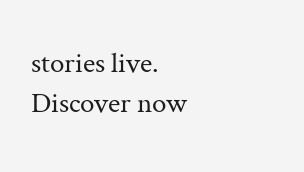stories live. Discover now